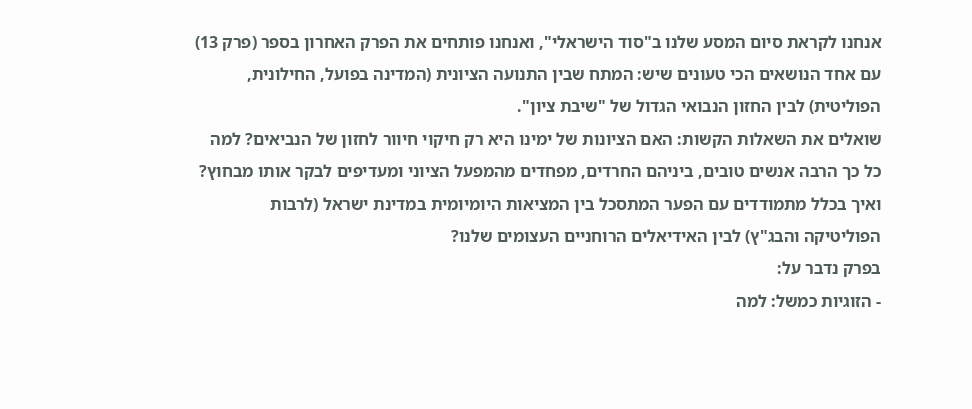אנחנו לקראת סיום המסע שלנו ב"סוד הישראלי", ואנחנו פותחים את הפרק האחרון בספר (פרק 13) עם אחד הנושאים הכי טעונים שיש: המתח שבין התנועה הציונית (המדינה בפועל, החילונית, הפוליטית) לבין החזון הנבואי הגדול של "שיבת ציון".
שואלים את השאלות הקשות: האם הציונות של ימינו היא רק חיקוי חיוור לחזון של הנביאים? למה כל כך הרבה אנשים טובים, ביניהם החרדים, מפחדים מהמפעל הציוני ומעדיפים לבקר אותו מבחוץ? ואיך בכלל מתמודדים עם הפער המתסכל בין המציאות היומיומית במדינת ישראל (לרבות הפוליטיקה והבג"ץ) לבין האידיאלים הרוחניים העצומים שלנו?
בפרק נדבר על:
- הזוגיות כמשל: למה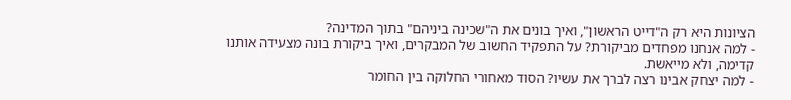הציונות היא רק ה"דייט הראשון", ואיך בונים את ה"שכינה ביניהם" בתוך המדינה?
- למה אנחנו מפחדים מביקורת? על התפקיד החשוב של המבקרים, ואיך ביקורת בונה מצעידה אותנו קדימה, ולא מייאשת.
- למה יצחק אבינו רצה לברך את עשיו? הסוד מאחורי החלוקה בין החומר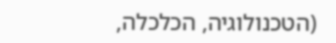(הטכנולוגיה, הכלכלה,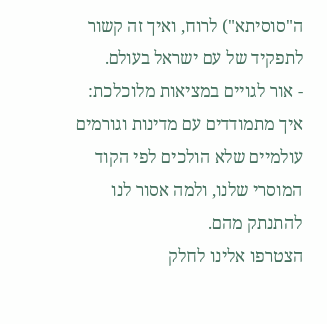ה"סוסיתא") לרוח, ואיך זה קשור לתפקיד של עם ישראל בעולם.
- אור לגויים במציאות מלוכלכת: איך מתמודדים עם מדינות וגורמים עולמיים שלא הולכים לפי הקוד המוסרי שלנו, ולמה אסור לנו להתנתק מהם.
הצטרפו אלינו לחלק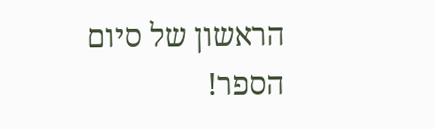הראשון של סיום הספר!